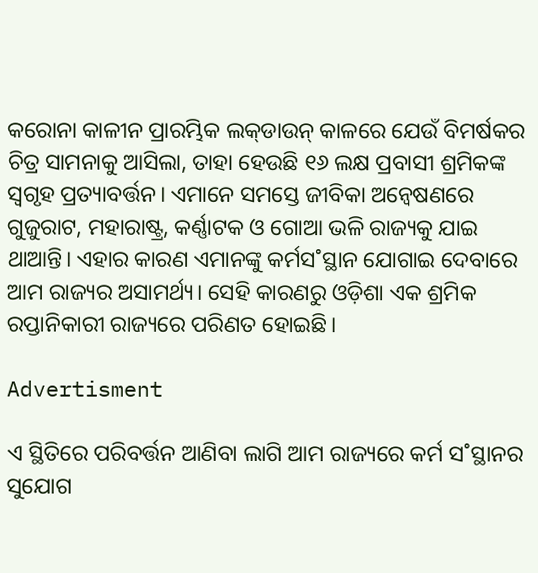କରୋନା କାଳୀନ ପ୍ରାରମ୍ଭିକ ଲକ୍‌ଡାଉନ୍‌ କାଳରେ ଯେଉଁ ବିମର୍ଷକର ଚିତ୍ର ସାମନାକୁ ଆସିଲା, ତାହା ହେଉଛି ୧୬ ଲକ୍ଷ ପ୍ରବାସୀ ଶ୍ରମିକଙ୍କ ସ୍ବଗୃହ ପ୍ରତ୍ୟାବର୍ତ୍ତନ। ଏମାନେ ସମସ୍ତେ ଜୀବିକା ଅନ୍ବେଷଣରେ ଗୁଜୁରାଟ, ମହାରାଷ୍ଟ୍ର, କର୍ଣ୍ଣାଟକ ଓ ଗୋଆ ଭଳି ରାଜ୍ୟକୁ ଯାଇ ଥାଆନ୍ତି। ଏହାର କାରଣ ଏମାନଙ୍କୁ କର୍ମସ˚ସ୍ଥାନ ଯୋଗାଇ ଦେବାରେ ଆମ ରାଜ୍ୟର ଅସାମର୍ଥ୍ୟ। ସେହି କାରଣରୁ ଓଡ଼ିଶା ଏକ ଶ୍ରମିକ ରପ୍ତାନିକାରୀ ରାଜ୍ୟରେ ପରିଣତ ହୋଇଛି।

Advertisment

ଏ ସ୍ଥିତିରେ ପରିବର୍ତ୍ତନ ଆଣିବା ଲାଗି ଆମ ରାଜ୍ୟରେ କର୍ମ ସ˚ସ୍ଥାନର ସୁଯୋଗ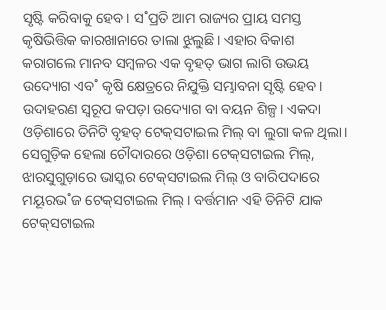ସୃଷ୍ଟି କରିବାକୁ ହେବ। ସ˚ପ୍ରତି ଆମ ରାଜ୍ୟର ପ୍ରାୟ ସମସ୍ତ କୃଷିଭିତ୍ତିକ କାରଖାନାରେ ତାଲା ଝୁଲୁଛି। ଏହାର ବିକାଶ କରାଗଲେ ମାନବ ସମ୍ବଳର ଏକ ବୃହତ୍‌ ଭାଗ ଲାଗି ଉଭୟ ଉଦ୍ୟୋଗ ଏବ˚ କୃଷି କ୍ଷେତ୍ରରେ ନିଯୁକ୍ତି ସମ୍ଭାବନା ସୃଷ୍ଟି ହେବ। ଉଦାହରଣ ସ୍ବରୂପ କପଡ଼ା ଉଦ୍ୟୋଗ ବା ବୟନ ଶିଳ୍ପ। ଏକଦା ଓଡ଼ିଶାରେ ତିନିଟି ବୃହତ୍‌ ଟେକ୍‌ସଟାଇଲ ମିଲ୍‌ ବା ଲୁଗା କଳ ଥିଲା। ସେଗୁଡ଼ିକ ହେଲା ଚୌଦାରରେ ଓଡ଼ିଶା ଟେକ୍‌ସଟାଇଲ ମିଲ୍‌, ଝାରସୁଗୁଡ଼ାରେ ଭାସ୍କର ଟେକ୍‌ସଟାଇଲ ମିଲ୍‌ ଓ ବାରିପଦାରେ ମୟୂରଭ˚ଜ ଟେକ୍‌ସଟାଇଲ ମିଲ୍‌। ବର୍ତ୍ତମାନ ଏହି ତିନିଟି ଯାକ ଟେକ୍‌ସଟାଇଲ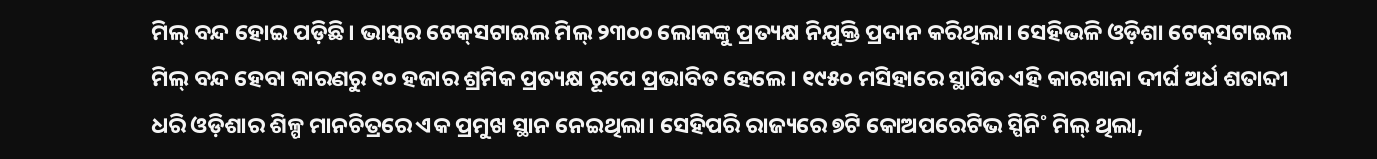ମିଲ୍‌ ବନ୍ଦ ହୋଇ ପଡ଼ିଛି। ଭାସ୍କର ଟେକ୍‌ସଟାଇଲ ମିଲ୍‌ ୨୩୦୦ ଲୋକଙ୍କୁ ପ୍ରତ୍ୟକ୍ଷ ନିଯୁକ୍ତି ପ୍ରଦାନ କରିଥିଲା। ସେହିଭଳି ଓଡ଼ିଶା ଟେକ୍‌ସଟାଇଲ ମିଲ୍‌ ବନ୍ଦ ହେବା କାରଣରୁ ୧୦ ହଜାର ଶ୍ରମିକ ପ୍ରତ୍ୟକ୍ଷ ରୂପେ ପ୍ରଭାବିତ ହେଲେ। ୧୯୫୦ ମସିହାରେ ସ୍ଥାପିତ ଏହି କାରଖାନା ଦୀର୍ଘ ଅର୍ଧ ଶତାବ୍ଦୀ ଧରି ଓଡ଼ିଶାର ଶିଳ୍ପ ମାନଚିତ୍ରରେ ଏକ ପ୍ରମୁଖ ସ୍ଥାନ ନେଇଥିଲା। ସେହିପରି ରାଜ୍ୟରେ ୭ଟି କୋଅପରେଟିଭ ସ୍ପିନି˚ ମିଲ୍‌ ଥିଲା,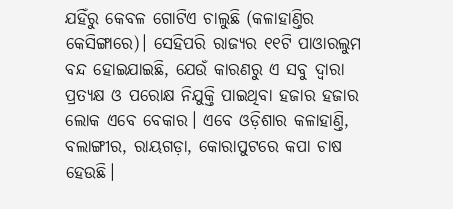ଯହିଁରୁ କେବଳ ଗୋଟିଏ ଚାଲୁଛି (କଳାହାଣ୍ତିର କେସିଙ୍ଗାରେ)। ସେହିପରି ରାଜ୍ୟର ୧୧ଟି ପାଓାରଲୁମ ବନ୍ଦ ହୋଇଯାଇଛି, ଯେଉଁ କାରଣରୁ ଏ ସବୁ ଦ୍ବାରା ପ୍ରତ୍ୟକ୍ଷ ଓ ପରୋକ୍ଷ ନିଯୁକ୍ତି ପାଇଥିବା ହଜାର ହଜାର ଲୋକ ଏବେ ବେକାର। ଏବେ ଓଡ଼ିଶାର କଳାହାଣ୍ତି, ବଲାଙ୍ଗୀର, ରାୟଗଡ଼ା, କୋରାପୁଟରେ କପା ଚାଷ ହେଉଛି।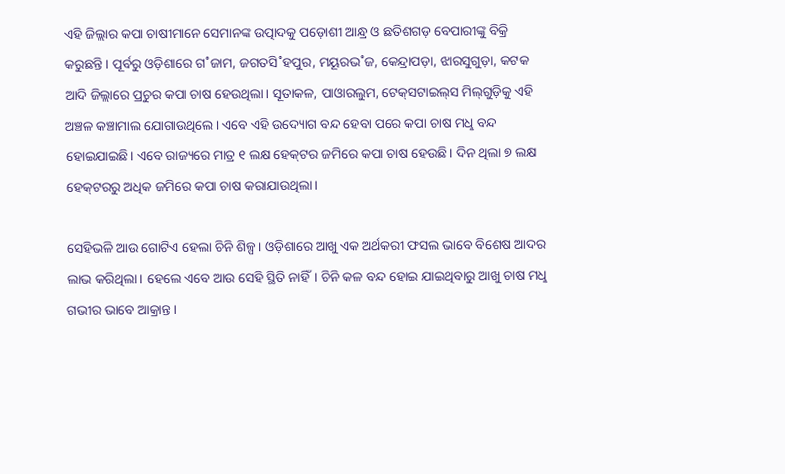ଏହି ଜିଲ୍ଲାର କପା ଚାଷୀମାନେ ସେମାନଙ୍କ ଉତ୍ପାଦକୁ ପଡ଼ୋଶୀ ଆନ୍ଧ୍ର ଓ ଛତିଶଗଡ଼ ବେପାରୀଙ୍କୁ ବିକ୍ରି କରୁଛନ୍ତି। ପୂର୍ବରୁ ଓଡ଼ିଶାରେ ଗ˚ଜାମ, ଜଗତସି˚ହପୁର, ମୟୂରଭ˚ଜ, କେନ୍ଦ୍ରାପଡ଼ା, ଝାରସୁଗୁଡ଼ା, କଟକ ଆଦି ଜିଲ୍ଲାରେ ପ୍ରଚୁର କପା ଚାଷ ହେଉଥିଲା। ସୂତାକଳ, ପାଓାରଲୁମ, ଟେକ୍‌ସଟାଇଲ୍‌ସ ମିଲ୍‌ଗୁଡ଼ିକୁ ଏହି ଅଞ୍ଚଳ କଞ୍ଚାମାଲ ଯୋଗାଉଥିଲେ। ଏବେ ଏହି ଉଦ୍ୟୋଗ ବନ୍ଦ ହେବା ପରେ କପା ଚାଷ ମଧୢ ବନ୍ଦ ହୋଇଯାଇଛି। ଏବେ ରାଜ୍ୟରେ ମାତ୍ର ୧ ଲକ୍ଷ ହେକ୍‌ଟର ଜମିରେ କପା ଚାଷ ହେଉଛି। ଦିନ ଥିଲା ୭ ଲକ୍ଷ ହେକ୍‌ଟରରୁ ଅଧିକ ଜମିରେ କପା ଚାଷ କରାଯାଉଥିଲା।

ସେହିଭଳି ଆଉ ଗୋଟିଏ ହେଲା ଚିନି ଶିଳ୍ପ। ଓଡ଼ିଶାରେ ଆଖୁ ଏକ ଅର୍ଥକରୀ ଫସଲ ଭାବେ ବିଶେଷ ଆଦର ଲାଭ କରିଥିଲା। ହେଲେ ଏବେ ଆଉ ସେହି ସ୍ଥିତି ନାହିଁ। ଚିନି କଳ ବନ୍ଦ ହୋଇ ଯାଇଥିବାରୁ ଆଖୁ ଚାଷ ମଧୢ ଗଭୀର ଭାବେ ଆକ୍ରାନ୍ତ।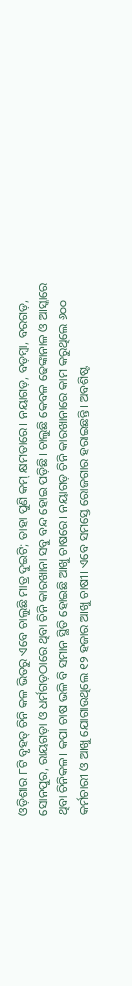ଓଡ଼ିଶାର ୮ଟି ବୃହତ୍‌ ଚିନି କଳ ଭିତରୁ ଏବେ ଚାଲୁଛି ମାତ୍ର ଦୁଇଟି; ତାହା ପୁଣି କମ୍‌ କ୍ଷମତାରେ। ନୟାଗଡ଼, ବଡ଼ମ୍ବା, ବରଗଡ଼, ସୋନପୁର, ରାୟଗଡ଼ା ଓ ଧର୍ମଗଡ଼ଠାରେ ଥିବା ଚିନି କାରଖାନା ସବୁ ବନ୍ଦ ହୋଇ ପଡ଼ିଛି। ଚାଲୁଛି କେବଳ ଢେଙ୍କାନାଳ ଓ ଆସ୍କାରେ ଥିବା ଚିନିକଳ। କପା ଚାଷ ଭଳି ବି ସମାନ ସ୍ଥିତି ହୋଇଛି ଆଖୁ ଚାଷରେ। ନୟାଗଡ଼ ଚିନି କାରଖାନାରେ କାମ କରୁଥିଲେ ୬୦୦ କର୍ମଚାରୀ ଓ ଆଖୁ ଯୋଗାଉଥିଲେ ୧୨ ହଜାର ଆଖୁ ଚାଷୀ। ଏବେ ସମସ୍ତେ ରୋଜଗାର ହରାଇଛନ୍ତି। ଅବଶିଷ୍ଟ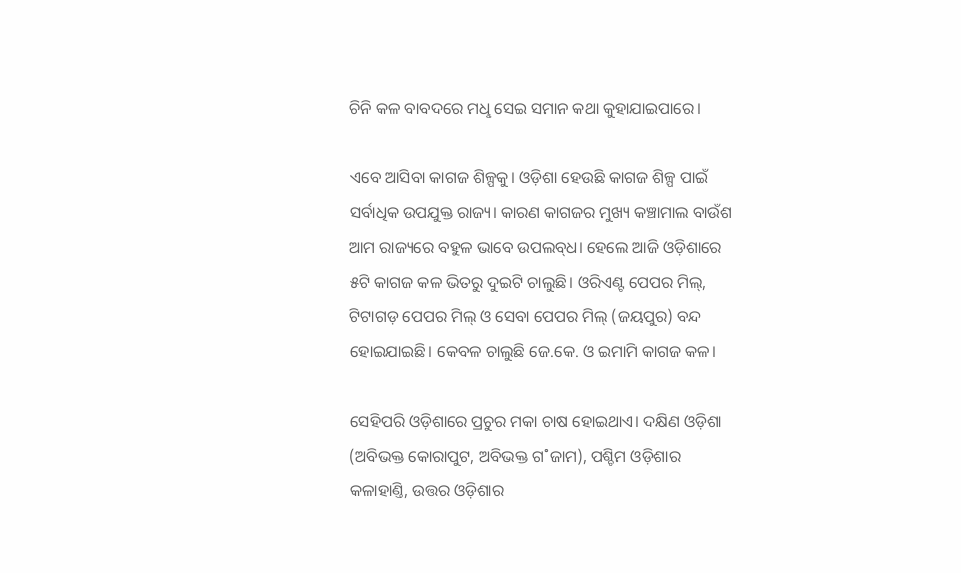ଚିନି କଳ ବାବଦରେ ମଧୢ ସେଇ ସମାନ କଥା କୁହାଯାଇପାରେ।

ଏବେ ଆସିବା କାଗଜ ଶିଳ୍ପକୁ। ଓଡ଼ିଶା ହେଉଛି କାଗଜ ଶିଳ୍ପ ପାଇଁ ସର୍ବାଧିକ ଉପଯୁକ୍ତ ରାଜ୍ୟ। କାରଣ କାଗଜର ମୁଖ୍ୟ କଞ୍ଚାମାଲ ବାଉଁଶ ଆମ ରାଜ୍ୟରେ ବହୁଳ ଭାବେ ଉପଲବ୍‌ଧ। ହେଲେ ଆଜି ଓଡ଼ିଶାରେ ୫ଟି କାଗଜ କଳ ଭିତରୁ ଦୁଇଟି ଚାଲୁଛି। ଓରିଏଣ୍ଟ ପେପର ମିଲ୍‌, ଟିଟାଗଡ଼ ପେପର ମିଲ୍‌ ଓ ସେବା ପେପର ମିଲ୍‌ (ଜୟପୁର) ବନ୍ଦ ହୋଇଯାଇଛି। କେବଳ ଚାଲୁଛି ଜେ.କେ. ଓ ଇମାମି କାଗଜ କଳ।

ସେହିପରି ଓଡ଼ିଶାରେ ପ୍ରଚୁର ମକା ଚାଷ ହୋଇଥାଏ। ଦକ୍ଷିଣ ଓଡ଼ିଶା (ଅବିଭକ୍ତ କୋରାପୁଟ, ଅବିଭକ୍ତ ଗ˚ଜାମ), ପଶ୍ଚିମ ଓଡ଼ିଶାର କଳାହାଣ୍ତି, ଉତ୍ତର ଓଡ଼ିଶାର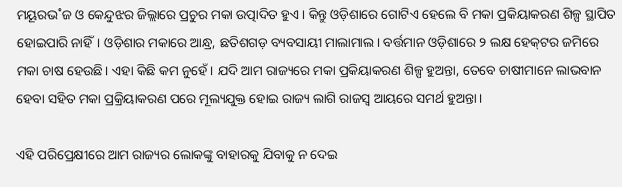ମୟୂରଭ˚ଜ ଓ କେନ୍ଦୁଝର ଜିଲ୍ଲାରେ ପ୍ରଚୁର ମକା ଉତ୍ପାଦିତ ହୁଏ। କିନ୍ତୁ ଓଡ଼ିଶାରେ ଗୋଟିଏ ହେଲେ ବି ମକା ପ୍ରକିୟାକରଣ ଶିଳ୍ପ ସ୍ଥାପିତ ହୋଇପାରି ନାହିଁ। ଓଡ଼ିଶାର ମକାରେ ଆନ୍ଧ୍ର, ଛତିଶଗଡ଼ ବ୍ୟବସାୟୀ ମାଲାମାଲ। ବର୍ତ୍ତମାନ ଓଡ଼ିଶାରେ ୨ ଲକ୍ଷ ହେକ୍‌ଟର ଜମିରେ ମକା ଚାଷ ହେଉଛି। ଏହା କିଛି କମ ନୁହେଁ। ଯଦି ଆମ ରାଜ୍ୟରେ ମକା ପ୍ରକିୟାକରଣ ଶିଳ୍ପ ହୁଅନ୍ତା, ତେବେ ଚାଷୀମାନେ ଲାଭବାନ ହେବା ସହିତ ମକା ପ୍ରକ୍ରିୟାକରଣ ପରେ ମୂଲ୍ୟଯୁକ୍ତ ହୋଇ ରାଜ୍ୟ ଲାଗି ରାଜସ୍ବ ଆୟରେ ସମର୍ଥ ହୁଅନ୍ତା।

ଏହି ପରିପ୍ରେକ୍ଷୀରେ ଆମ ରାଜ୍ୟର ଲୋକଙ୍କୁ ବାହାରକୁ ଯିବାକୁ ନ ଦେଇ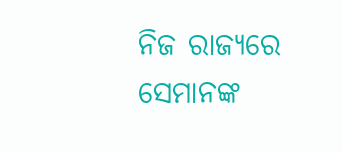ନିଜ ରାଜ୍ୟରେ ସେମାନଙ୍କ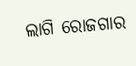ଲାଗି ରୋଜଗାର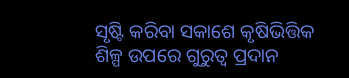ସୃଷ୍ଟି କରିବା ସକାଶେ କୃଷିଭିତ୍ତିକ ଶିଳ୍ପ ଉପରେ ଗୁରୁତ୍ବ ପ୍ରଦାନ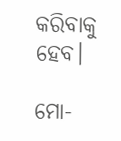କରିବାକୁ ହେବ।

ମୋ-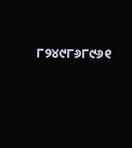୮୨୪୯୮୬୮୯୬୧